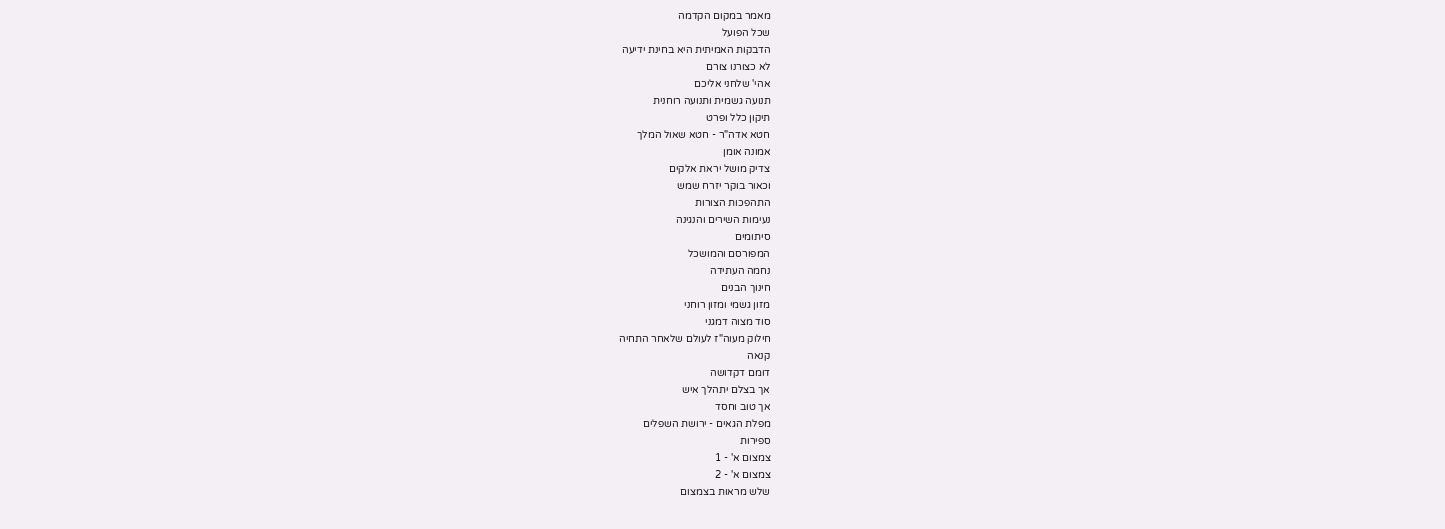מאמר במקום הקדמה
שכל הפועל
הדבקות האמיתית היא בחינת ידיעה
לא כצורנו צורם
אהי' שלחני אליכם
תנועה גשמית ותנועה רוחנית
תיקון כלל ופרט
חטא אדה"ר - חטא שאול המלך
אמונה אומן
צדיק מושל יראת אלקים
וכאור בוקר יזרח שמש
התהפכות הצורות
נעימות השירים והנגינה
סיתומים
המפורסם והמושכל
נחמה העתידה
חינוך הבנים
מזון גשמי ומזון רוחני
סוד מצוה דמגני
חילוק מעוה"ז לעולם שלאחר התחיה
קנאה
דומם דקדושה
אך בצלם יתהלך איש
אך טוב וחסד
מפלת הגאים - ירושת השפלים
ספירות
צמצום א' - 1
צמצום א' - 2
שלש מראות בצמצום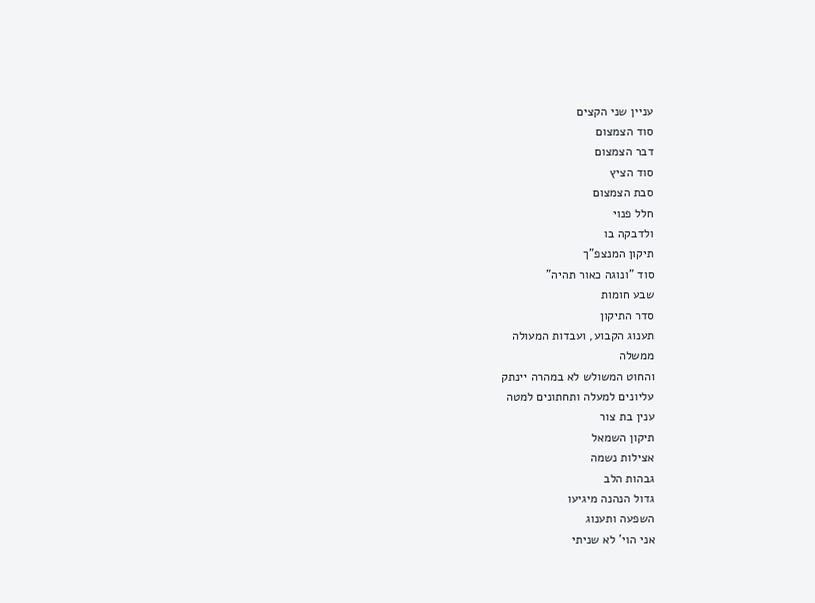עניין שני הקצים
סוד הצמצום
דבר הצמצום
סוד הציץ
סבת הצמצום
חלל פנוי
ולדבקה בו
תיקון המנצפ"ך
סוד "ונוגה כאור תהיה"
שבע חומות
סדר התיקון
תענוג הקבוע, ועבדות המעולה
ממשלה
והחוט המשולש לא במהרה יינתק
עליונים למעלה ותחתונים למטה
ענין בת צור
תיקון השמאל
אצילות נשמה
גבהות הלב
גדול הנהנה מיגיעו
השפעה ותענוג
אני הוי' לא שניתי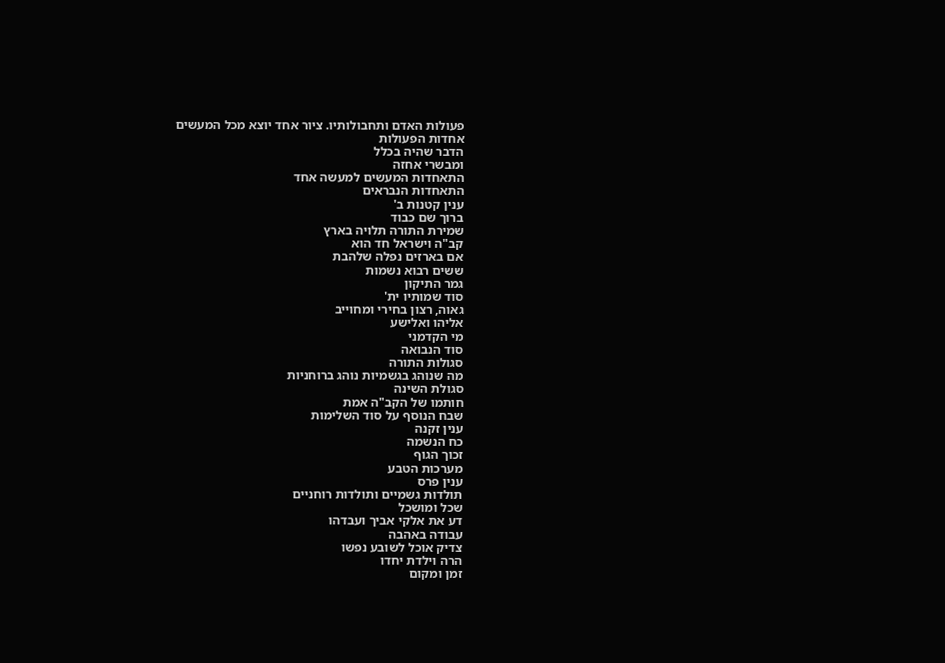פעולות האדם ותחבולותיו. ציור אחד יוצא מכל המעשים
אחדות הפעולות
הדבר שהיה בכלל
ומבשרי אחזה
התאחדות המעשים למעשה אחד
התאחדות הנבראים
ענין קטנות ב'
ברוך שם כבוד
שמירת התורה תלויה בארץ
קב"ה וישראל חד הוא
אם בארזים נפלה שלהבת
ששים רבוא נשמות
גמר התיקון
סוד שמותיו ית'
גאוה, רצון בחירי ומחוייב
אליהו ואלישע
מי הקדמני
סוד הנבואה
סגולות התורה
מה שנוהג בגשמיות נוהג ברוחניות
סגולת השינה
חותמו של הקב"ה אמת
שבח הנוסף על סוד השלימות
ענין זקנה
כח הנשמה
זכוך הגוף
מערכות הטבע
ענין פרס
תולדות גשמיים ותולדות רוחניים
שכל ומושכל
דע את אלקי אביך ועבדהו
עבודה באהבה
צדיק אוכל לשובע נפשו
הרה וילדת יחדו
זמן ומקום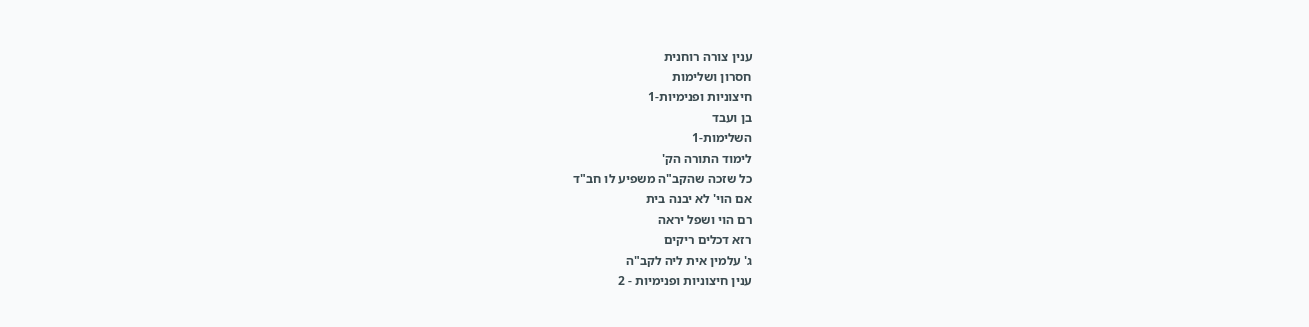ענין צורה רוחנית
חסרון ושלימות
חיצוניות ופנימיות-1
בן ועבד
השלימות-1
לימוד התורה הק'
כל שזכה שהקב"ה משפיע לו חב"ד
אם הוי' לא יבנה בית
רם הוי ושפל יראה
רזא דכלים ריקים
ג' עלמין אית ליה לקב"ה
ענין חיצוניות ופנימיות - 2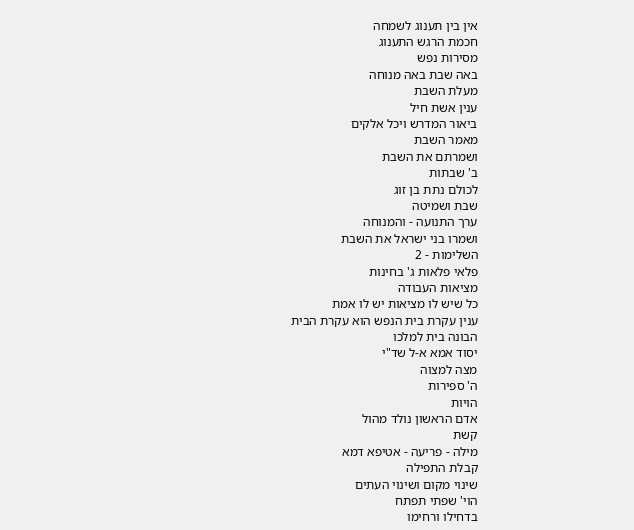אין בין תענוג לשמחה
חכמת הרגש התענוג
מסירות נפש
באה שבת באה מנוחה
מעלת השבת
ענין אשת חיל
ביאור המדרש ויכל אלקים
מאמר השבת
ושמרתם את השבת
ב' שבתות
לכולם נתת בן זוג
שבת ושמיטה
ערך התנועה - והמנוחה
ושמרו בני ישראל את השבת
השלימות - 2
פלאי פלאות ג' בחינות
מציאות העבודה
כל שיש לו מציאות יש לו אמת
ענין עקרת בית הנפש הוא עקרת הבית
הבונה בית למלכו
יסוד אמא א-ל שד"י
מצה למצוה
ה' ספירות
הויות
אדם הראשון נולד מהול
קשת
מילה - פריעה - אטיפא דמא
קבלת התפילה
שינוי מקום ושינוי העתים
הוי' שפתי תפתח
בדחילו ורחימו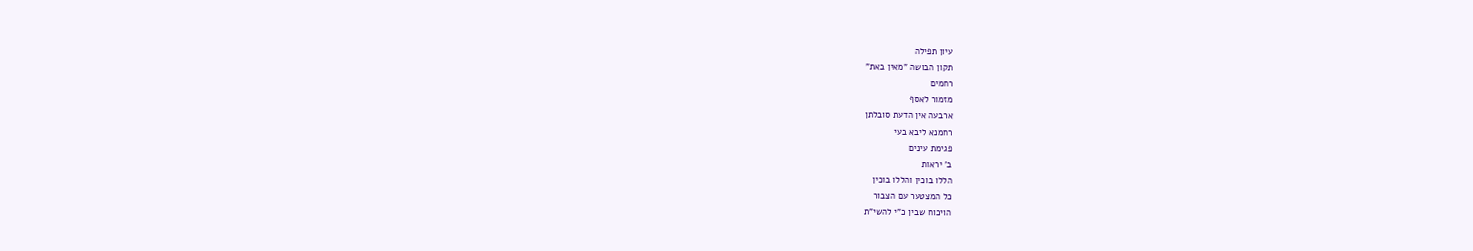עיון תפילה
תקון הבושה "מאין באת"
רחמים
מזמור לאסף
ארבעה אין הדעת סובלתן
רחמנא ליבא בעי
פגימת עינים
ב' יראות
הללו בוכין והללו בוכין
כל המצטער עם הצבור
הויכוח שבין כ"י להשי"ת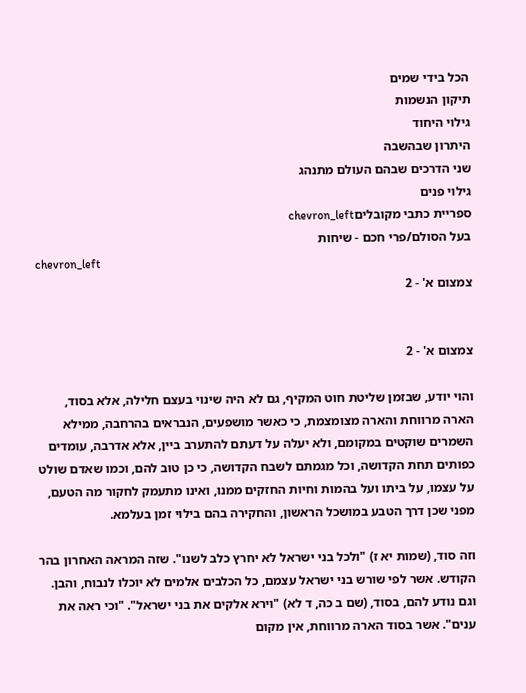הכל בידי שמים
תיקון הנשמות
גילוי היחוד
היתרון שבהשבה
שני הדרכים שבהם העולם מתנהג
גילוי פנים
ספריית כתבי מקובליםchevron_left
בעל הסולם/פרי חכם - שיחות
chevron_left
צמצום א' - 2


צמצום א' - 2

והוי יודע, שבזמן שליטת חוט המקיף, גם לא היה שינוי בעצם חלילה, אלא בסוד, הארה מרווחת והארה מצומצמת, כי כאשר מושפעים, הנבראים בהרחבה, ממילא השמרים שוקטים במקומם, ולא יעלה על דעתם להתערב ביין, אלא אדרבה, עומדים כפותים תחת הקדושה, וכל מגמתם לשבח הקדושה, כי כן טוב להם, וכמו שאדם שולט על עצמו, על ביתו ועל בהמות וחיות החזקים ממנו, ואינו מתעמק לחקור מה הטעם, מפני שכן דרך הטבע במושכל הראשון, והחקירה בהם בילוי זמן בעלמא.

וזה סוד, (שמות יא ז) "ולכל בני ישראל לא יחרץ כלב לשנו". שזה המראה האחרון בהר הקודש. אשר לפי שורש בני ישראל עצמם, כל הכלבים אלמים לא יוכלו לנבוח, והבן. וגם נודע להם, בסוד, (שם ב כה, ד לא) "וירא אלקים את בני ישראל". "וכי ראה את ענים". אשר בסוד הארה מרווחת, אין מקום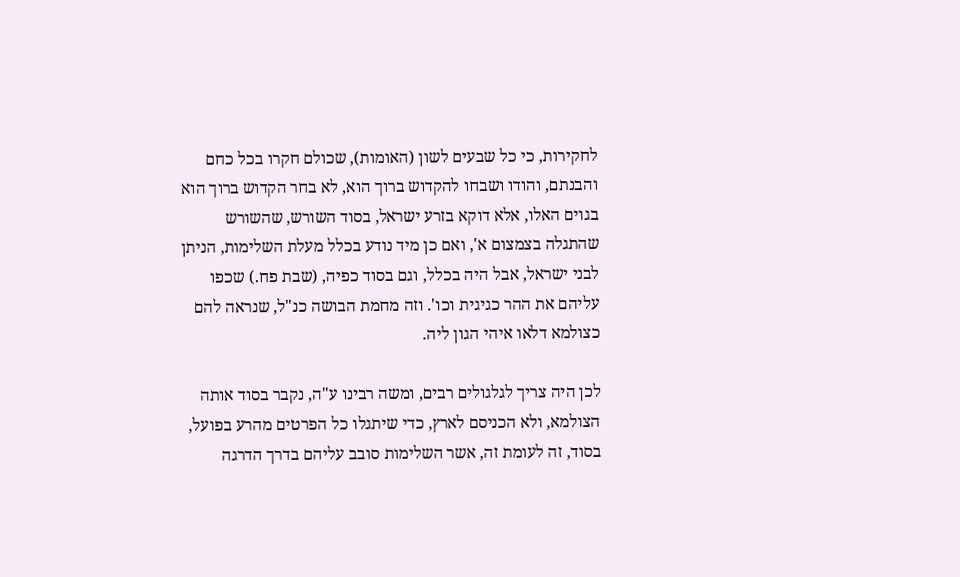לחקירות, כי כל שבעים לשון (האומות), שכולם חקרו בכל כחם והבנתם, והודו ושבחו להקדוש ברוך הוא, לא בחר הקדוש ברוך הוא בגוים האלו, אלא דוקא בזרע ישראל, בסוד השורש, שהשורש שהתגלה בצמצום א', ואם כן מיד נודע בכלל מעלת השלימות, הניתן לבני ישראל, אבל היה בכלל, וגם בסוד כפיה, (שבת פח.) שכפו עליהם את ההר כגיגית וכו'. וזה מחמת הבושה כנ"ל, שנראה להם כצולמא דלאו איהי הגון ליה.

לכן היה צריך לגלגולים רבים, ומשה רבינו ע"ה, נקבר בסוד אותה הצולמא, ולא הכניסם לארץ, כדי שיתגלו כל הפרטים מהרע בפועל, בסוד, זה לעומת זה, אשר השלימות סובב עליהם בדרך הדרגה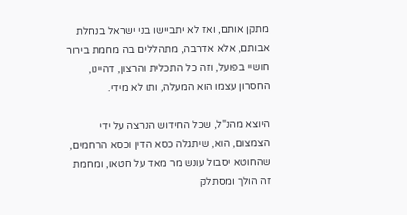מתקן אותם, ואז לא יתביישו בני ישראל בנחלת אבותם, אלא אדרבה, מתהללים בה מחמת בירור חושיי בפועל, וזה כל התכלית והרצון, דהיינו, החסרון עצמו הוא המעלה, ותו לא מידי.

היוצא מהנ"ל, שכל החידוש הנרצה על ידי הצמצום, הוא, שיתגלה כסא הדין וכסא הרחמים, שהחוטא יסבול עונש מר מאד על חטאו, ומחמת זה הולך ומסתלק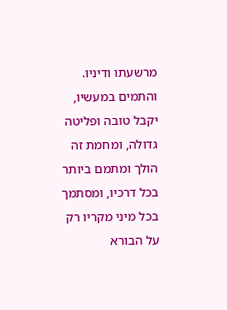מרשעתו ודיניו. והתמים במעשיו, יקבל טובה ופליטה גדולה, ומחמת זה הולך ומתמם ביותר בכל דרכיו, ומסתמך בכל מיני מקריו רק על הבורא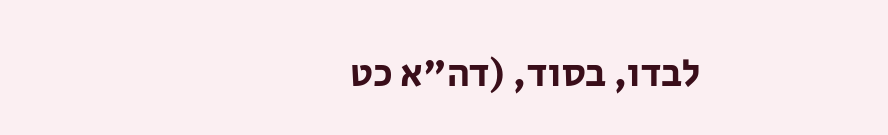לבדו, בסוד, (דה"א כט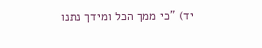יד) "כי ממך הכל ומידך נתנו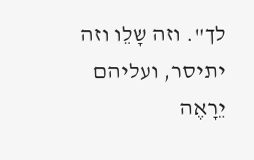לך". וזה שָלֵו וזה יתיסר, ועליהם יֵרָאֶה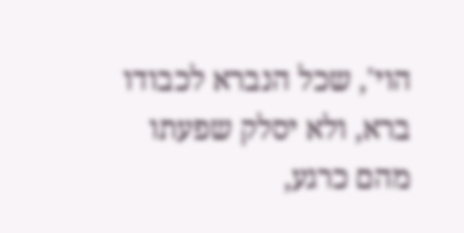הוי', שכל הנברא לכבודו ברא, ולא יסלק שפעתו מהם כרגע,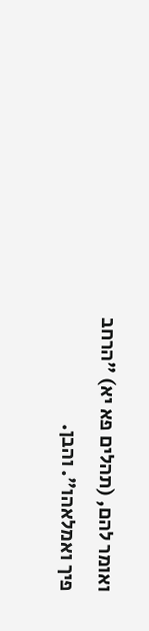ואומר להם, (תהלים פא יא) "הרחב פיך ואמלאהו". והבן.